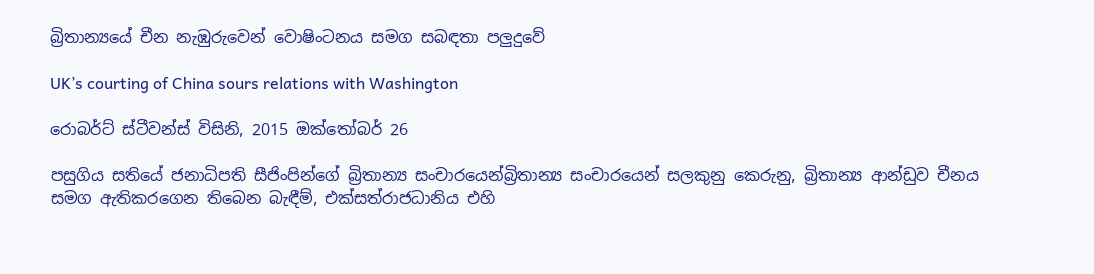බ්‍රිතාන්‍යයේ චීන නැඹුරුවෙන් වොෂිංටනය සමග සබඳතා පලුදුවේ

UK’s courting of China sours relations with Washington

රොබර්ට් ස්ටීවන්ස් විසිනි, 2015 ඔක්තෝබර් 26

පසුගිය සතියේ ජනාධිපති සීජිංපින්ගේ බ්‍රිතාන්‍ය සංචාරයෙන්බ්‍රිතාන්‍ය සංචාරයෙන් සලකුනු කෙරුනු, බ්‍රිතාන්‍ය ආන්ඩුව චීනය සමග ඇතිකරගෙන තිබෙන බැඳීම්, එක්සත්රාජධානිය එහි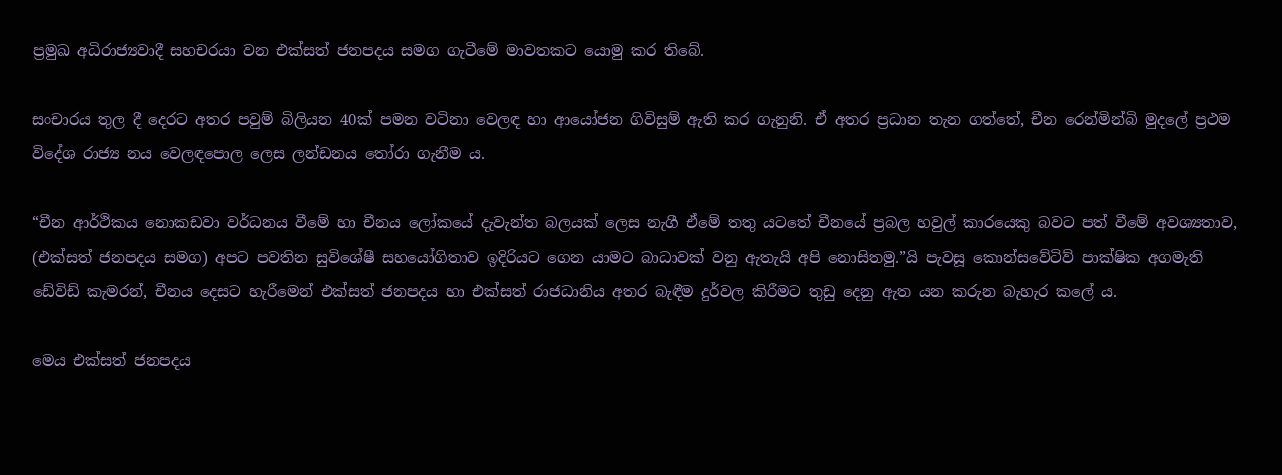ප්‍රමුඛ අධිරාජ්‍යවාදී සහචරයා වන එක්සත් ජනපදය සමග ගැටීමේ මාවතකට යොමු කර තිබේ.

සංචාරය තුල දී දෙරට අතර පවුම් බිලියන 40ක් පමන වටිනා වෙලඳ හා ආයෝජන ගිවිසුම් ඇති කර ගැනුනි. ඒ අතර ප්‍රධාන තැන ගත්තේ, චීන රෙන්මින්බි මුදලේ ප්‍රථම විදේශ රාජ්‍ය නය වෙලඳපොල ලෙස ලන්ඩනය තෝරා ගැනීම ය.

“චීන ආර්ථිකය නොකඩවා වර්ධනය වීමේ හා චීනය ලෝකයේ දැවැන්ත බලයක් ලෙස නැගී ඒමේ තතු යටතේ චීනයේ ප්‍රබල හවුල් කාරයෙකු බවට පත් වීමේ අවශ්‍යතාව, (එක්සත් ජනපදය සමග) අපට පවතින සුවිශේෂී සහයෝගිතාව ඉදිරියට ගෙන යාමට බාධාවක් වනු ඇතැයි අපි නොසිතමු.”යි පැවසූ කොන්සවේටිව් පාක්ෂික අගමැති ඩේවිඩ් කැමරන්, චීනය දෙසට හැරීමෙන් එක්සත් ජනපදය හා එක්සත් රාජධානිය අතර බැඳීම දුර්වල කිරීමට තුඩු දෙනු ඇත යන කරුන බැහැර කලේ ය.

මෙය එක්සත් ජනපදය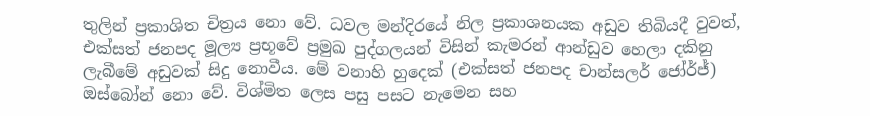තුලින් ප්‍රකාශිත චිත්‍රය නො වේ. ධවල මන්දිරයේ නිල ප්‍රකාශනයක අඩුව තිබියදී වුවත්, එක්සත් ජනපද මූල්‍ය ප්‍රභූවේ ප්‍රමුඛ පුද්ගලයන් විසින් කැමරන් ආන්ඩුව හෙලා දකිනු ලැබීමේ අඩුවක් සිදු නොවීය. මේ වනාහි හුදෙක් (එක්සත් ජනපද චාන්සලර් ජෝර්ජ්) ඔස්බෝන් නො වේ. විශ්මිත ලෙස පසු පසට නැමෙන සහ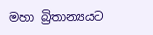මහා බ්‍රිතාන්‍යයට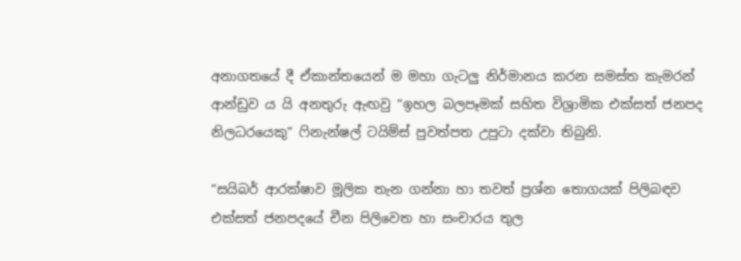අනාගතයේ දී ඒකාන්තයෙන් ම මහා ගැටලු නිර්මානය කරන සමස්ත කැමරන් ආන්ඩුව ය යි අනතුරු ඇඟවු “ඉහල බලපෑමක් සහිත විශ්‍රාමික එක්සත් ජනපද නිලධරයෙකු” ෆිනැන්ෂල් ටයිම්ස් පුවත්පත උපුටා දක්වා තිබුනි.

“සයිබර් ආරක්ෂාව මූලික තැන ගන්නා හා තවත් ප්‍රශ්න තොගයක් පිලිබඳව එක්සත් ජනපදයේ චීන පිලිවෙත හා සංචාරය තුල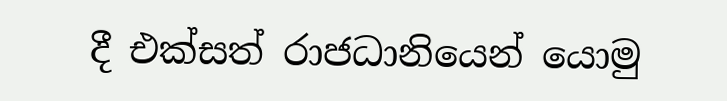දී එක්සත් රාජධානියෙන් යොමු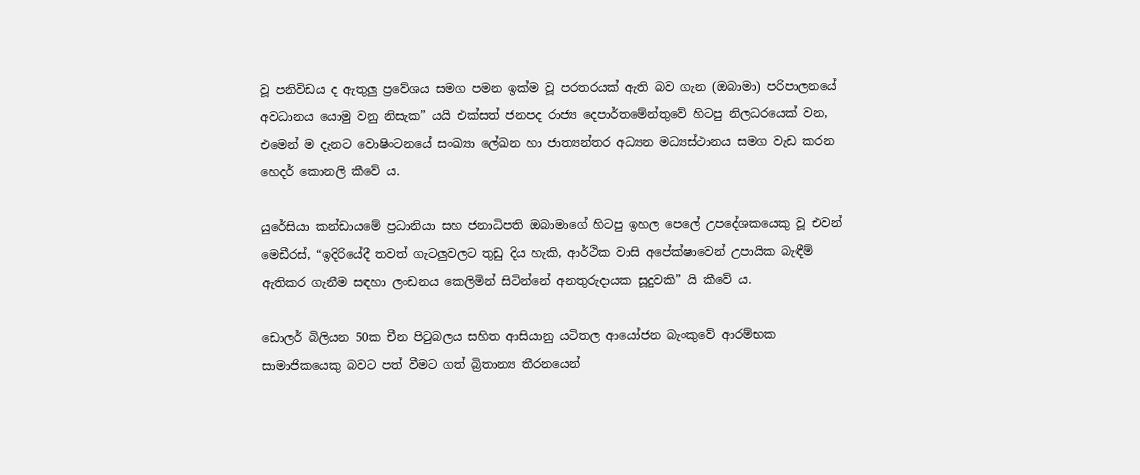වූ පනිවිඩය ද ඇතුලු ප්‍රවේශය සමග පමන ඉක්ම වූ පරතරයක් ඇති බව ගැන (ඔබාමා) පරිපාලනයේ අවධානය යොමු වනු නිසැක” යයි එක්සත් ජනපද රාජ්‍ය දෙපාර්තමේන්තුවේ හිටපු නිලධරයෙක් වන, එමෙන් ම දැනට වොෂිංටනයේ සංඛ්‍යා ලේඛන හා ජාත්‍යන්තර අධ්‍යන මධ්‍යස්ථානය සමග වැඩ කරන හෙදර් කොනලි කීවේ ය.

යුරේසියා කන්ඩායමේ ප්‍රධානියා සහ ජනාධිපති ඔබාමාගේ හිටපු ඉහල පෙලේ උපදේශකයෙකු වූ එවන් මෙඩීරස්, “ඉදිරියේදී තවත් ගැටලුවලට තුඩු දිය හැකි, ආර්ථික වාසි අපේක්ෂාවෙන් උපායික බැඳීම් ඇතිකර ගැනීම සඳහා ලංඩනය කෙලිමින් සිටින්නේ අනතුරුදායක සූදුවකි” යි කීවේ ය.

ඩොලර් බිලියන 50ක චීන පිටුබලය සහිත ආසියානු යටිතල ආයෝජන බැංකුවේ ආරම්භක සාමාජිකයෙකු බවට පත් වීමට ගත් බ්‍රිතාන්‍ය තීරනයෙන්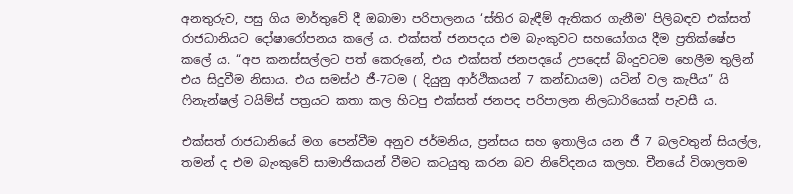අනතුරුව, පසු ගිය මාර්තුවේ දී ඔබාමා පරිපාලනය ‘ස්තිර බැඳීම් ඇතිකර ගැනීම' පිලිබඳව එක්සත් රාජධානියට දෝෂාරෝපනය කලේ ය. එක්සත් ජනපදය එම බැංකුවට සහයෝගය දීම ප්‍රතික්ෂේප කලේ ය. “අප කනස්සල්ලට පත් කෙරුනේ, එය එක්සත් ජනපදයේ උපදෙස් බිංදුවටම හෙලීම තුලින් එය සිදුවීම නිසාය. එය සමස්ථ ජී-7ටම ( දියුනු ආර්ථිකයන් 7 කන්ඩායම) යටින් වල කැපීය” යි ෆිනැන්ෂල් ටයිම්ස් පත්‍රයට කතා කල හිටපු එක්සත් ජනපද පරිපාලන නිලධාරියෙක් පැවසී ය.

එක්සත් රාජධානියේ මග පෙන්වීම අනුව ජර්මනිය, ප්‍රන්සය සහ ඉතාලිය යන ජී 7 බලවතුන් සියල්ල, තමන් ද එම බැංකුවේ සාමාජිකයන් වීමට කටයුතු කරන බව නිවේදනය කලහ. චීනයේ විශාලතම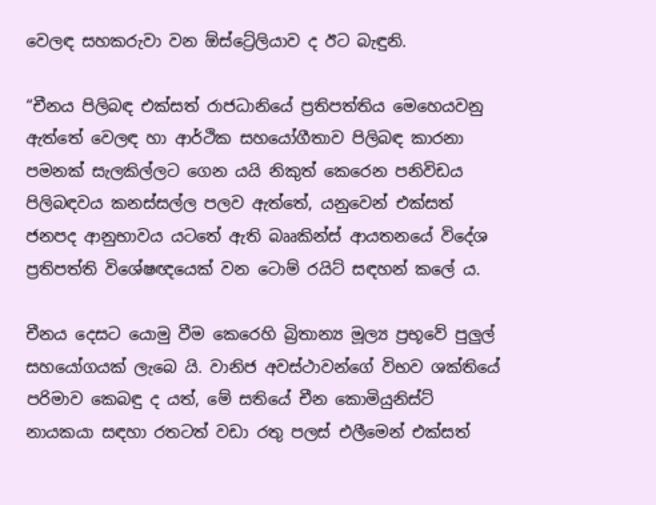වෙලඳ සහකරුවා වන ඕස්ට්‍රේලියාව ද ඊට බැඳුනි.

“චීනය පිලිබඳ එක්සත් රාජධානියේ ප්‍රතිපත්තිය මෙහෙයවනු ඇත්තේ වෙලඳ හා ආර්ථික සහයෝගීතාව පිලිබඳ කාරනා පමනක් සැලකිල්ලට ගෙන යයි නිකුත් කෙරෙන පනිවිඩය පිලිබඳවය කනස්සල්ල පලව ඇත්තේ, යනුවෙන් එක්සත් ජනපද ආනුභාවය යටතේ ඇති බෲකින්ස් ආයතනයේ විදේශ ප්‍රතිපත්ති විශේෂඥයෙක් වන ටොම් රයිට් සඳහන් කලේ ය.

චීනය දෙසට යොමු වීම කෙරෙහි බ්‍රිතාන්‍ය මූල්‍ය ප්‍රභූවේ පුලුල් සහයෝගයක් ලැබෙ යි. වානිජ අවස්ථාවන්ගේ විභව ශක්තියේ පරිමාව කෙබඳු ද යත්, මේ සතියේ චීන කොමියුනිස්ට් නායකයා සඳහා රතටත් වඩා රතු පලස් එලීමෙන් එක්සත්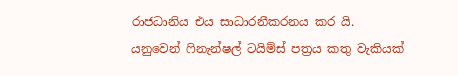රාජධානිය එය සාධාරනීකරනය කර යි. යනුවෙන් ෆිනැන්ෂල් ටයිම්ස් පත්‍රය කතු වැකියක්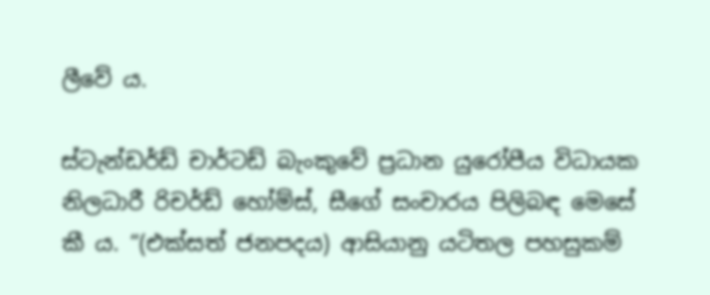ලීවේ ය.

ස්ටැන්ඩර්ඩ් චාර්ටඩ් බැංකුවේ ප්‍රධාන යුරෝපීය විධායක නිලධාරී රිචර්ඩ් හෝම්ස්, සීගේ සංචාරය පිලිබඳ මෙසේ කී ය. “(එක්සත් ජනපදය) ආසියානු යටිතල පහසුකම්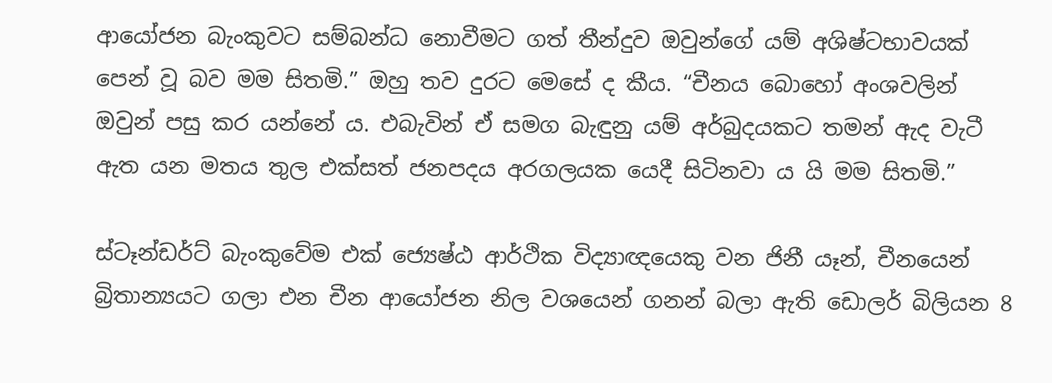ආයෝජන බැංකුවට සම්බන්ධ නොවීමට ගත් තීන්දුව ඔවුන්ගේ යම් අශිෂ්ටභාවයක් පෙන් වූ බව මම සිතමි.” ඔහු තව දුරට මෙසේ ද කීය. “චීනය බොහෝ අංශවලින් ඔවුන් පසු කර යන්නේ ය. එබැවින් ඒ සමග බැඳුනු යම් අර්බුදයකට තමන් ඇද වැටී ඇත යන මතය තුල එක්සත් ජනපදය අරගලයක යෙදී සිටිනවා ය යි මම සිතමි.”

ස්ටෑන්ඩර්ට් බැංකුවේම එක් ජ්‍යෙෂ්ඨ ආර්ථික විද්‍යාඥයෙකු වන ජිනී යෑන්, චීනයෙන් බ්‍රිතාන්‍යයට ගලා එන චීන ආයෝජන නිල වශයෙන් ගනන් බලා ඇති ඩොලර් බිලියන 8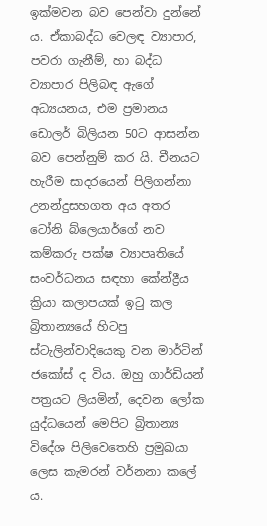ඉක්මවන බව පෙන්වා දුන්නේ ය. ඒකාබද්ධ වෙලඳ ව්‍යාපාර, පවරා ගැනීම්, හා බද්ධ ව්‍යාපාර පිලිබඳ ඇගේ අධ්‍යයනය, එම ප්‍රමානය ඩොලර් බිලියන 50ට ආසන්න බව පෙන්නුම් කර යි. චීනයට හැරීම සාදරයෙන් පිලිගන්නා උනන්දුසහගත අය අතර ටෝනි බ්ලෙයාර්ගේ නව කම්කරු පක්ෂ ව්‍යාපෘතියේ සංවර්ධනය සඳහා කේන්ද්‍රීය ක්‍රියා කලාපයක් ඉටු කල බ්‍රිතාන්‍යයේ හිටපු ස්ටැලින්වාදියෙකු වන මාර්ටින් ජකෝස් ද විය. ඔහු ගාර්ඩියන් පත්‍රයට ලියමින්, දෙවන ලෝක යුද්ධයෙන් මෙපිට බ්‍රිතාන්‍ය විදේශ පිලිවෙතෙහි ප්‍රමුඛයා ලෙස කැමරන් වර්නනා කලේ ය.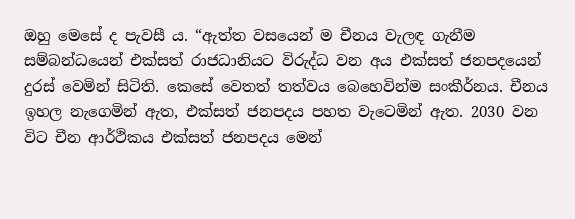ඔහු මෙසේ ද පැවසී ය. “ඇත්ත වසයෙන් ම චීනය වැලඳ ගැනීම සම්බන්ධයෙන් එක්සත් රාජධානියට විරුද්ධ වන අය එක්සත් ජනපදයෙන් දුරස් වෙමින් සිටිති. කෙසේ වෙතත් තත්වය බෙහෙවින්ම සංකීර්නය. චීනය ඉහල නැගෙමින් ඇත, එක්සත් ජනපදය පහත වැටෙමින් ඇත. 2030 වන විට චීන ආර්ථිකය එක්සත් ජනපදය මෙන්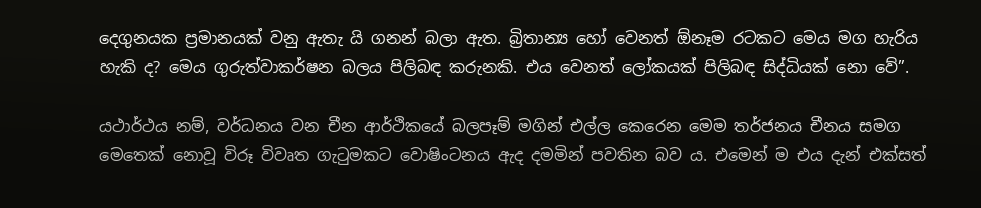දෙගුනයක ප්‍රමානයක් වනු ඇතැ යි ගනන් බලා ඇත. බ්‍රිතාන්‍ය හෝ වෙනත් ඕනෑම රටකට මෙය මග හැරිය හැකි ද? මෙය ගුරුත්වාකර්ෂන බලය පිලිබඳ කරුනකි. එය වෙනත් ලෝකයක් පිලිබඳ සිද්ධියක් නො වේ”.

යථාර්ථය නම්, වර්ධනය වන චීන ආර්ථිකයේ බලපෑම් මගින් එල්ල කෙරෙන මෙම තර්ජනය චීනය සමග මෙතෙක් නොවූ විරූ විවෘත ගැටුමකට වොෂිංටනය ඇද දමමින් පවතින බව ය. එමෙන් ම එය දැන් එක්සත්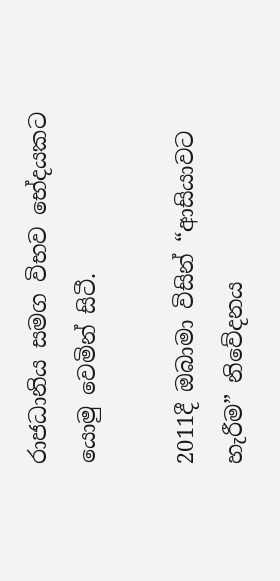රාජධානිය සමග විභව භේදයකට යොමු වෙමින් සිටී.

2011දී ඔබාමා විසින් “ආසියාවට හැරීම” නිවේදනය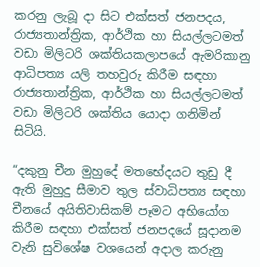කරනු ලැබූ දා සිට එක්සත් ජනපදය, රාජ්‍යතාන්ත්‍රික, ආර්ථික හා සියල්ලටමත් වඩා මිලිටරි ශක්තියකලාපයේ ඇමරිකානු ආධිපත්‍ය යලි තහවුරු කිරීම සඳහා රාජ්‍යතාන්ත්‍රික, ආර්ථික හා සියල්ලටමත් වඩා මිලිටරි ශක්තිය යොදා ගනිමින් සිටියි.

“දකුනු චීන මුහුදේ මතභේදයට තුඩු දී ඇති මුහුදු සීමාව තුල ස්වාධිපත්‍ය සඳහා චීනයේ අයිතිවාසිකම් පෑමට අභියෝග කිරීම සඳහා එක්සත් ජනපදයේ සූදානම වැනි සුවිශේෂ වශයෙන් අදාල කරුනු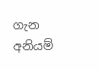ගැන අනියම්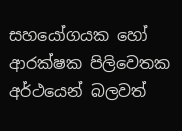සහයෝගයක හෝ ආරක්ෂක පිලිවෙතක අර්ථයෙන් බලවත්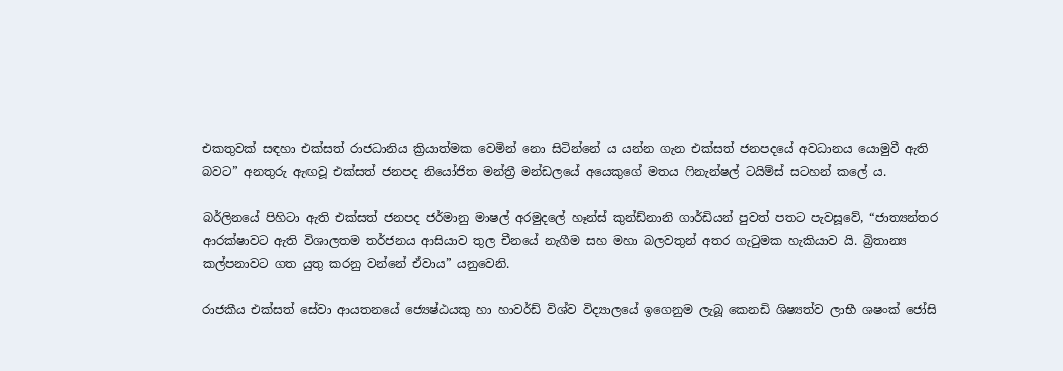එකතුවක් සඳහා එක්සත් රාජධානිය ක්‍රියාත්මක වෙමින් නො සිටින්නේ ය යන්න ගැන එක්සත් ජනපදයේ අවධානය යොමුවී ඇති බවට” අනතුරු ඇඟවූ එක්සත් ජනපද නියෝජිත මන්ත්‍රී මන්ඩලයේ අයෙකුගේ මතය ෆිනැන්ෂල් ටයිම්ස් සටහන් කලේ ය.

බර්ලිනයේ පිහිටා ඇති එක්සත් ජනපද ජර්මානු මාෂල් අරමුදලේ හෑන්ස් කුන්ඩ්නානි ගාර්ඩියන් පුවත් පතට පැවසූවේ, “ජාත්‍යන්තර ආරක්ෂාවට ඇති විශාලතම තර්ජනය ආසියාව තුල චීනයේ නැගීම සහ මහා බලවතුන් අතර ගැටුමක හැකියාව යි. බ්‍රිතාන්‍ය කල්පනාවට ගත යුතු කරනු වන්නේ ඒවාය” යනුවෙනි.

රාජකීය එක්සත් සේවා ආයතනයේ ජ්‍යෙෂ්ඨයකු හා හාවර්ඩ් විශ්ව විද්‍යාලයේ ඉගෙනුම ලැබූ කෙනඩි ශිෂ්‍යත්ව ලාභී ශෂංක් ජෝසි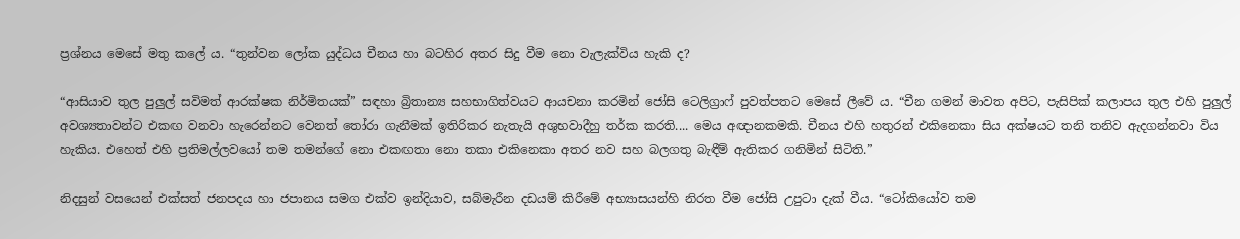ප්‍රශ්නය මෙසේ මතු කලේ ය. “තුන්වන ලෝක යුද්ධය චීනය හා බටහිර අතර සිදු වීම නො වැලැක්විය හැකි ද?

“ආසියාව තුල පුලුල් සවිමත් ආරක්ෂක නිර්මිතයක්” සඳහා බ්‍රිතාන්‍ය සහභාගිත්වයට ආයචනා කරමින් ජෝසි ටෙලිග්‍රාෆ් පුවත්පතට මෙසේ ලීවේ ය. “චීන ගමන් මාවත අපිට, පැසිපික් කලාපය තුල එහි පුලුල් අවශ්‍යතාවන්ට එකඟ වනවා හැරෙන්නට වෙනත් තෝරා ගැනීමක් ඉතිරිකර නැතැයි අශුභවාදීහු තර්ක කරති.... මෙය අඥානකමකි. චීනය එහි හතුරන් එකිනෙකා සිය අක්ෂයට තනි තනිව ඇදගන්නවා විය හැකිය. එහෙත් එහි ප්‍රතිමල්ලවයෝ තම තමන්ගේ නො එකඟතා නො තකා එකිනෙකා අතර නව සහ බලගතු බැඳීම් ඇතිකර ගනිමින් සිටිති.”

නිදසුන් වසයෙන් එක්සත් ජනපදය හා ජපානය සමග එක්ව ඉන්දියාව, සබ්මැරීන දඩයම් කිරීමේ අභ්‍යාසයන්හි නිරත වීම ජෝසි උපුටා දැක් වීය. “ටෝකියෝව තම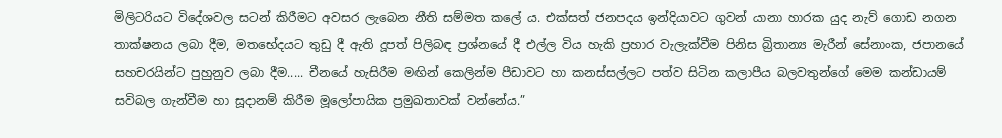මිලිටරියට විදේශවල සටන් කිරීමට අවසර ලැබෙන නීති සම්මත කලේ ය. එක්සත් ජනපදය ඉන්දියාවට ගුවන් යානා හාරක යුද නැව් ගොඩ නගන තාක්ෂනය ලබා දීම, මතභේදයට තුඩු දී ඇති දූපත් පිලිබඳ ප්‍රශ්නයේ දී එල්ල විය හැකි ප්‍රහාර වැලැක්වීම පිනිස බ්‍රිතාන්‍ය මැරීන් සේනාංක, ජපානයේ සහචරයින්ට පුහුනුව ලබා දීම..... චීනයේ හැසිරීම මඟින් කෙලින්ම පීඩාවට හා කනස්සල්ලට පත්ව සිටින කලාපීය බලවතුන්ගේ මෙම කන්ඩායම් සවිබල ගැන්වීම හා සූදානම් කිරීම මූලෝපායික ප්‍රමුඛතාවක් වන්නේය.”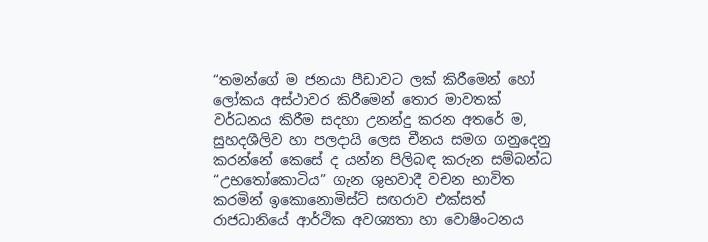“තමන්ගේ ම ජනයා පීඩාවට ලක් කිරීමෙන් හෝ ලෝකය අස්ථාවර කිරීමෙන් තොර මාවතක් වර්ධනය කිරීම සදහා උනන්දු කරන අතරේ ම, සුහදශීලිව හා පලදායි ලෙස චීනය සමග ගනුදෙනු කරන්නේ කෙසේ ද යන්න පිලිබඳ කරුන සම්බන්ධ “උභතෝකොටිය” ගැන ශුභවාදී වචන භාවිත කරමින් ඉකොනොමිස්ට් සඟරාව එක්සත් රාජධානියේ ආර්ථික අවශ්‍යතා හා වොෂිංටනය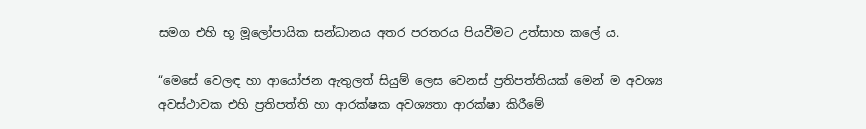සමග එහි භූ මූලෝපායික සන්ධානය අතර පරතරය පියවීමට උත්සාහ කලේ ය.

“මෙසේ වෙලඳ හා ආයෝජන ඇතුලත් සියුම් ලෙස වෙනස් ප්‍රතිපත්තියක් මෙන් ම අවශ්‍ය අවස්ථාවක එහි ප්‍රතිපත්ති හා ආරක්ෂක අවශ්‍යතා ආරක්ෂා කිරීමේ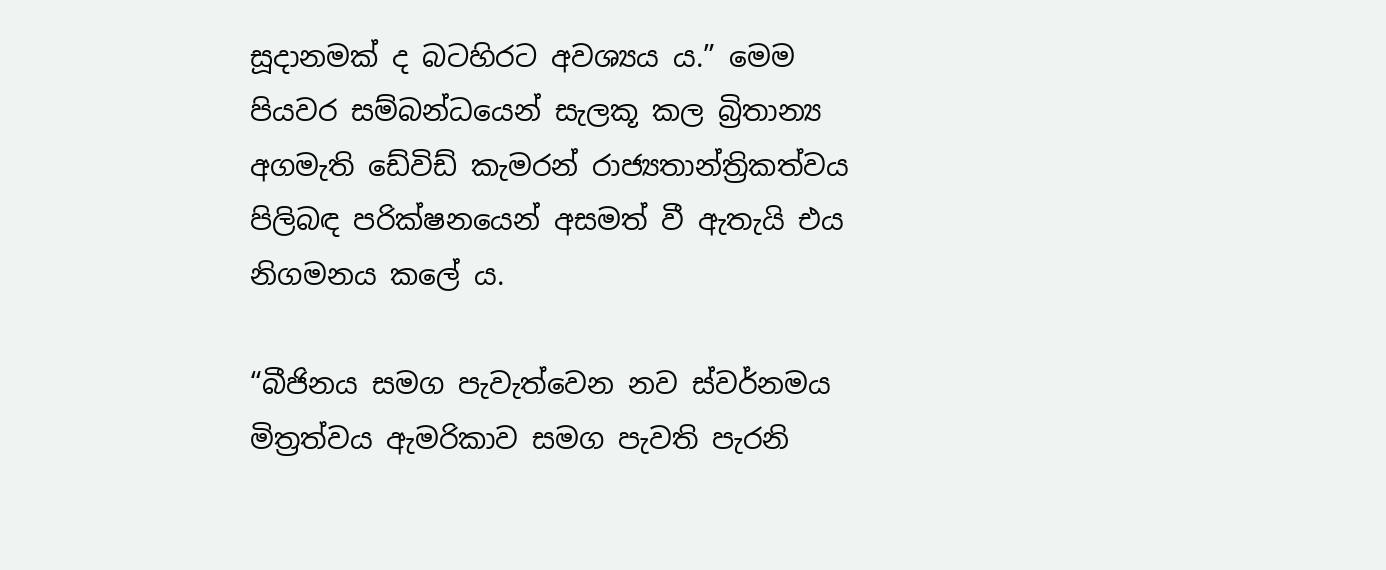සූදානමක් ද බටහිරට අවශ්‍යය ය.” මෙම පියවර සම්බන්ධයෙන් සැලකූ කල බ්‍රිතාන්‍ය අගමැති ඩේවිඩ් කැමරන් රාජ්‍යතාන්ත්‍රිකත්වය පිලිබඳ පරික්ෂනයෙන් අසමත් වී ඇතැයි එය නිගමනය කලේ ය.

“බීජිනය සමග පැවැත්වෙන නව ස්වර්නමය මිත්‍රත්වය ඇමරිකාව සමග පැවති පැරනි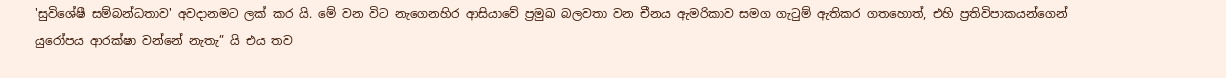'සුවිශේෂී සම්බන්ධතාව' අවදානමට ලක් කර යි. මේ වන විට නැගෙනහිර ආසියාවේ ප්‍රමුඛ බලවතා වන චීනය ඇමරිකාව සමග ගැටුම් ඇතිකර ගතහොත්, එහි ප්‍රතිවිපාකයන්ගෙන් යුරෝපය ආරක්ෂා වන්නේ නැතැ” යි එය තව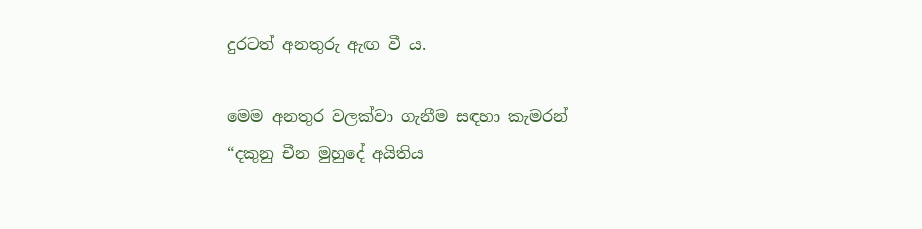දුරටත් අනතුරු ඇඟ වී ය.

මෙම අනතුර වලක්වා ගැනීම සඳහා කැමරන් “දකුනු චීන මුහුදේ අයිතිය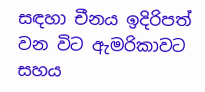සඳහා චීනය ඉදිරිපත් වන විට ඇමරිකාවට සහය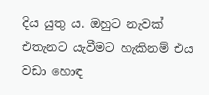දිය යුතු ය. ඔහුට නැවක් එතැනට යැවීමට හැකිනම් එය වඩා හොඳ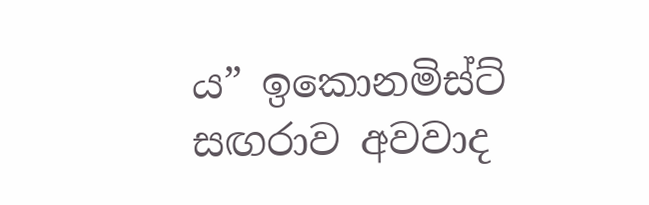ය” ඉ‍කොනමිස්ට් සඟරාව අවවාද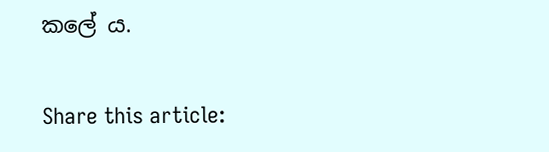කලේ ය.

Share this article: